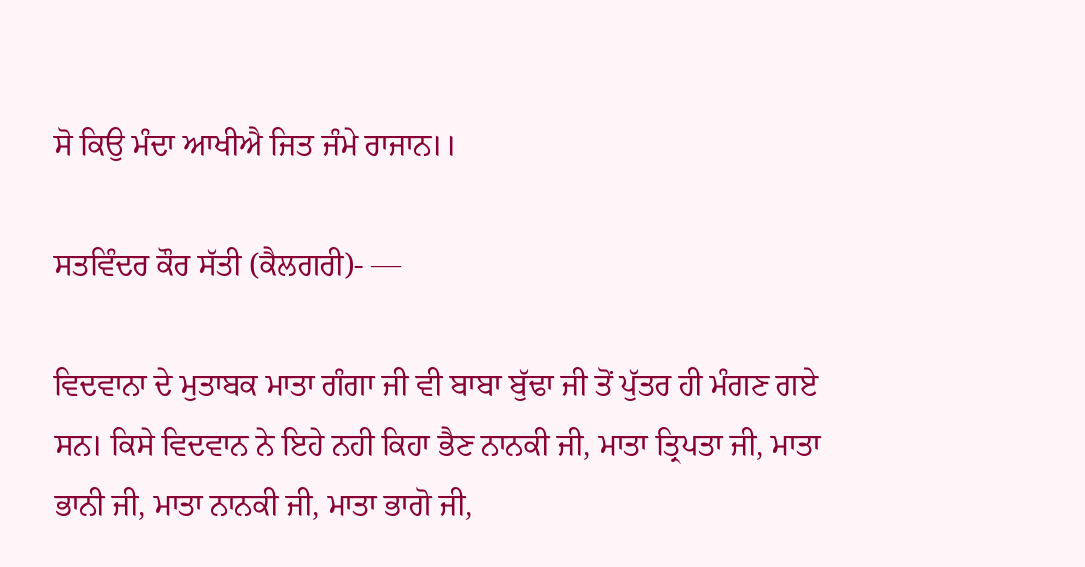ਸੋ ਕਿਉ ਮੰਦਾ ਆਖੀਐ ਜਿਤ ਜੰਮੇ ਰਾਜਾਨ।।

ਸਤਵਿੰਦਰ ਕੌਰ ਸੱਤੀ (ਕੈਲਗਰੀ)- —

ਵਿਦਵਾਨਾ ਦੇ ਮੁਤਾਬਕ ਮਾਤਾ ਗੰਗਾ ਜੀ ਵੀ ਬਾਬਾ ਬੁੱਢਾ ਜੀ ਤੋਂ ਪੁੱਤਰ ਹੀ ਮੰਗਣ ਗਏ ਸਨ। ਕਿਸੇ ਵਿਦਵਾਨ ਨੇ ਇਹੇ ਨਹੀ ਕਿਹਾ ਭੈਣ ਨਾਨਕੀ ਜੀ, ਮਾਤਾ ਤ੍ਰਿਪਤਾ ਜੀ, ਮਾਤਾ ਭਾਨੀ ਜੀ, ਮਾਤਾ ਨਾਨਕੀ ਜੀ, ਮਾਤਾ ਭਾਗੋ ਜੀ,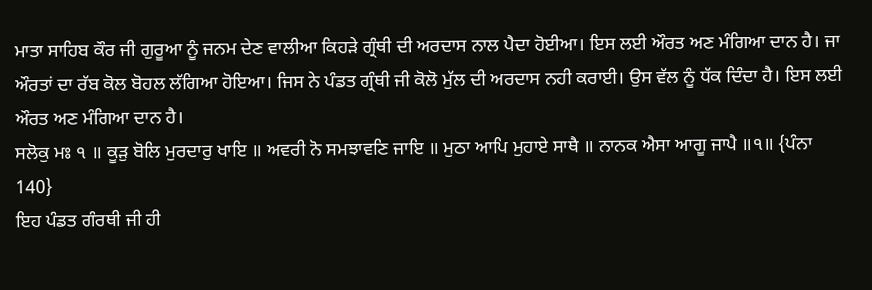ਮਾਤਾ ਸਾਹਿਬ ਕੌਰ ਜੀ ਗੁਰੂਆ ਨੂੰ ਜਨਮ ਦੇਣ ਵਾਲੀਆ ਕਿਹੜੇ ਗ੍ਰੰਥੀ ਦੀ ਅਰਦਾਸ ਨਾਲ ਪੈਦਾ ਹੋਈਆ। ਇਸ ਲਈ ਔਰਤ ਅਣ ਮੰਗਿਆ ਦਾਨ ਹੈ। ਜਾ ਔਰਤਾਂ ਦਾ ਰੱਬ ਕੋਲ ਬੋਹਲ ਲੱਗਿਆ ਹੋਇਆ। ਜਿਸ ਨੇ ਪੰਡਤ ਗ੍ਰੰਥੀ ਜੀ ਕੋਲੋ ਮੁੱਲ ਦੀ ਅਰਦਾਸ ਨਹੀ ਕਰਾਈ। ਉਸ ਵੱਲ ਨੂੰ ਧੱਕ ਦਿੰਦਾ ਹੈ। ਇਸ ਲਈ ਔਰਤ ਅਣ ਮੰਗਿਆ ਦਾਨ ਹੈ।
ਸਲੋਕੁ ਮਃ ੧ ॥ ਕੂੜੁ ਬੋਲਿ ਮੁਰਦਾਰੁ ਖਾਇ ॥ ਅਵਰੀ ਨੋ ਸਮਝਾਵਣਿ ਜਾਇ ॥ ਮੁਠਾ ਆਪਿ ਮੁਹਾਏ ਸਾਥੈ ॥ ਨਾਨਕ ਐਸਾ ਆਗੂ ਜਾਪੈ ॥੧॥ {ਪੰਨਾ 140}
ਇਹ ਪੰਡਤ ਗੰਰਥੀ ਜੀ ਹੀ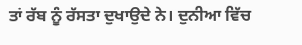ਤਾਂ ਰੱਬ ਨੂੰ ਰੱਸਤਾ ਦੁਖਾਉਦੇ ਨੇ। ਦੁਨੀਆ ਵਿੱਚ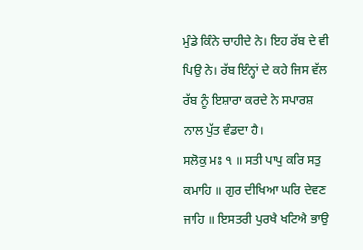ਮੁੰਡੇ ਕਿੰਨੇ ਚਾਹੀਦੇ ਨੇ। ਇਹ ਰੱਬ ਦੇ ਵੀ ਪਿਉ ਨੇ। ਰੱਬ ਇੰਨ੍ਹਾਂ ਦੇ ਕਹੇ ਜਿਸ ਵੱਲ ਰੱਬ ਨੂੰ ਇਸ਼ਾਰਾ ਕਰਦੇ ਨੇ ਸਪਾਰਸ਼ ਨਾਲ ਪੁੱਤ ਵੰਡਦਾ ਹੈ।
ਸਲੋਕੁ ਮਃ ੧ ॥ ਸਤੀ ਪਾਪੁ ਕਰਿ ਸਤੁ ਕਮਾਹਿ ॥ ਗੁਰ ਦੀਖਿਆ ਘਰਿ ਦੇਵਣ ਜਾਹਿ ॥ ਇਸਤਰੀ ਪੁਰਖੈ ਖਟਿਐ ਭਾਉ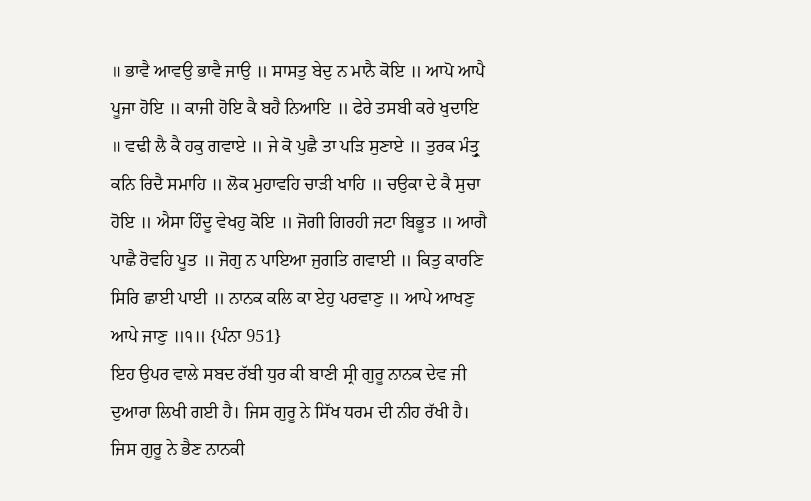॥ ਭਾਵੈ ਆਵਉ ਭਾਵੈ ਜਾਉ ॥ ਸਾਸਤੁ ਬੇਦੁ ਨ ਮਾਨੈ ਕੋਇ ॥ ਆਪੋ ਆਪੈ ਪੂਜਾ ਹੋਇ ॥ ਕਾਜੀ ਹੋਇ ਕੈ ਬਹੈ ਨਿਆਇ ॥ ਫੇਰੇ ਤਸਬੀ ਕਰੇ ਖੁਦਾਇ ॥ ਵਢੀ ਲੈ ਕੈ ਹਕੁ ਗਵਾਏ ॥ ਜੇ ਕੋ ਪੁਛੈ ਤਾ ਪੜਿ ਸੁਣਾਏ ॥ ਤੁਰਕ ਮੰਤ੍ਰੁ ਕਨਿ ਰਿਦੈ ਸਮਾਹਿ ॥ ਲੋਕ ਮੁਹਾਵਹਿ ਚਾੜੀ ਖਾਹਿ ॥ ਚਉਕਾ ਦੇ ਕੈ ਸੁਚਾ ਹੋਇ ॥ ਐਸਾ ਹਿੰਦੂ ਵੇਖਹੁ ਕੋਇ ॥ ਜੋਗੀ ਗਿਰਹੀ ਜਟਾ ਬਿਭੂਤ ॥ ਆਗੈ ਪਾਛੈ ਰੋਵਹਿ ਪੂਤ ॥ ਜੋਗੁ ਨ ਪਾਇਆ ਜੁਗਤਿ ਗਵਾਈ ॥ ਕਿਤੁ ਕਾਰਣਿ ਸਿਰਿ ਛਾਈ ਪਾਈ ॥ ਨਾਨਕ ਕਲਿ ਕਾ ਏਹੁ ਪਰਵਾਣੁ ॥ ਆਪੇ ਆਖਣੁ ਆਪੇ ਜਾਣੁ ॥੧॥ {ਪੰਨਾ 951}
ਇਹ ਉਪਰ ਵਾਲੇ ਸਬਦ ਰੱਬੀ ਧੁਰ ਕੀ ਬਾਣੀ ਸ੍ਰੀ ਗੁਰੂ ਨਾਨਕ ਦੇਵ ਜੀ ਦੁਆਰਾ ਲਿਖੀ ਗਈ ਹੈ। ਜਿਸ ਗੁਰੂ ਨੇ ਸਿੱਖ ਧਰਮ ਦੀ ਨੀਹ ਰੱਖੀ ਹੈ। ਜਿਸ ਗੁਰੂ ਨੇ ਭੈਣ ਨਾਨਕੀ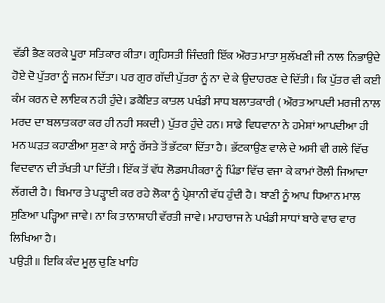ਵੱਡੀ ਭੈਣ ਕਰਕੇ ਪੂਰਾ ਸਤਿਕਾਰ ਕੀਤਾ। ਗ੍ਰਹਿਸਤੀ ਜਿੰਦਗੀ ਇੱਕ ਔਰਤ ਮਾਤਾ ਸੁਲੱਖਣੀ ਜੀ ਨਾਲ ਨਿਭਾਉਦੇ ਹੋਏ ਦੋ ਪੁੱਤਰਾ ਨੂੰ ਜਨਮ ਦਿੱਤਾ। ਪਰ ਗੁਰ ਗੱਦੀ ਪੁੱਤਰਾ ਨੂੰ ਨਾ ਦੇ ਕੇ ਉਦਾਹਰਣ ਦੇ ਦਿੱਤੀ। ਕਿ ਪੁੱਤਰ ਵੀ ਕਈ ਕੰਮ ਕਰਨ ਦੇ ਲਾਇਕ ਨਹੀ ਹੁੰਦੇ। ਡਕੈਇਤ ਕਾਤਲ ਪਖੰਡੀ ਸਾਧ ਬਲਾਤਕਾਰੀ ( ਔਰਤ ਆਪਦੀ ਮਰਜੀ ਨਾਲ ਮਰਦ ਦਾ ਬਲਾਤਕਰਾ ਕਰ ਹੀ ਨਹੀ ਸਕਦੀ) ਪੁੱਤਰ ਹੁੰਦੇ ਹਨ। ਸਾਡੇ ਵਿਧਵਾਨਾ ਨੇ ਹਮੇਸ਼ਾਂ ਆਪਦੀਆ ਹੀ ਮਨ ਘੜਤ ਕਹਾਣੀਆ ਸੁਣਾ ਕੇ ਸਾਨੂੰ ਰੱਸਤੇ ਤੋਂ ਭੱਟਕਾ ਦਿੱਤਾ ਹੈ। ਭੱਟਕਾਉਣ ਵਾਲੇ ਦੇ ਅਸੀ ਵੀ ਗਲੇ ਵਿੱਚ ਵਿਦਵਾਨ ਦੀ ਤੱਖਤੀ ਪਾ ਦਿੱਤੀ। ਇੱਕ ਤੋਂ ਵੱਧ ਲੋਡਸਪੀਕਰਾ ਨੂੰ ਪਿੰਡਾ ਵਿੱਚ ਵਜਾ ਕੇ ਕਾਮਾਂ ਰੋਲੀ ਜਿਆਦਾ ਲੱਗਦੀ ਹੈ। ਬਿਮਾਰ ਤੇ ਪੜ੍ਹਾਈ ਕਰ ਰਹੇ ਲੋਕਾ ਨੂੰ ਪ੍ਰੇਸ਼ਾਨੀ ਵੱਧ ਹੁੰਦੀ ਹੈ। ਬਾਣੀ ਨੂੰ ਆਪ ਧਿਆਨ ਮਾਲ ਸੁਣਿਆ ਪੜ੍ਹਿਆ ਜਾਵੇ। ਨਾ ਕਿ ਤਾਨਾਸ਼ਾਹੀ ਵੱਰਤੀ ਜਾਵੇ। ਮਾਹਾਰਾਜ ਨੇ ਪਖੰਡੀ ਸਾਧਾਂ ਬਾਰੇ ਵਾਰ ਵਾਰ ਲਿਖਿਆ ਹੈ।
ਪਉੜੀ ॥ ਇਕਿ ਕੰਦ ਮੂਲੁ ਚੁਣਿ ਖਾਹਿ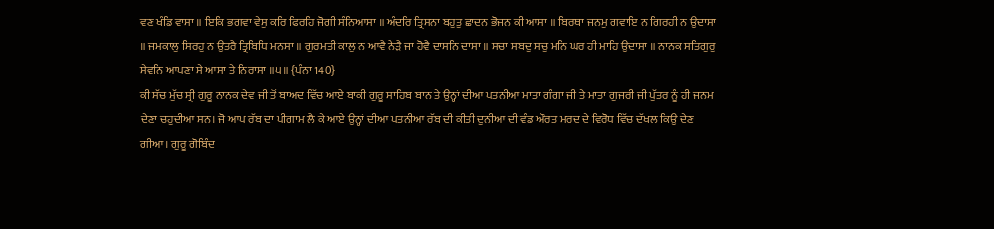ਵਣ ਖੰਡਿ ਵਾਸਾ ॥ ਇਕਿ ਭਗਵਾ ਵੇਸੁ ਕਰਿ ਫਿਰਹਿ ਜੋਗੀ ਸੰਨਿਆਸਾ ॥ ਅੰਦਰਿ ਤ੍ਰਿਸਨਾ ਬਹੁਤੁ ਛਾਦਨ ਭੋਜਨ ਕੀ ਆਸਾ ॥ ਬਿਰਥਾ ਜਨਮੁ ਗਵਾਇ ਨ ਗਿਰਹੀ ਨ ਉਦਾਸਾ ॥ ਜਮਕਾਲੁ ਸਿਰਹੁ ਨ ਉਤਰੈ ਤ੍ਰਿਬਿਧਿ ਮਨਸਾ ॥ ਗੁਰਮਤੀ ਕਾਲੁ ਨ ਆਵੈ ਨੇੜੈ ਜਾ ਹੋਵੈ ਦਾਸਨਿ ਦਾਸਾ ॥ ਸਚਾ ਸਬਦੁ ਸਚੁ ਮਨਿ ਘਰ ਹੀ ਮਾਹਿ ਉਦਾਸਾ ॥ ਨਾਨਕ ਸਤਿਗੁਰੁ ਸੇਵਨਿ ਆਪਣਾ ਸੇ ਆਸਾ ਤੇ ਨਿਰਾਸਾ ॥੫॥ {ਪੰਨਾ 140}
ਕੀ ਸੱਚ ਮੁੱਚ ਸ੍ਰੀ ਗੁਰੂ ਨਾਨਕ ਦੇਵ ਜੀ ਤੋਂ ਬਾਅਦ ਵਿੱਚ ਆਏ ਬਾਕੀ ਗੁਰੂ ਸਾਹਿਬ ਬਾਨ ਤੇ ਉਨ੍ਹਾਂ ਦੀਆ ਪਤਨੀਆ ਮਾਤਾ ਗੰਗਾ ਜੀ ਤੇ ਮਾਤਾ ਗੁਜਰੀ ਜੀ ਪੁੱਤਰ ਨੂੰ ਹੀ ਜਨਮ ਦੇਣਾ ਚਹੁਦੀਆ ਸਨ। ਜੋ ਆਪ ਰੱਬ ਦਾ ਪੀਗਾਮ ਲੈ ਕੇ ਆਏ ਉਨ੍ਹਾਂ ਦੀਆ ਪਤਨੀਆ ਰੱਬ ਦੀ ਕੀਤੀ ਦੁਨੀਆ ਦੀ ਵੰਡ ਔਰਤ ਮਰਦ ਦੇ ਵਿਰੋਧ ਵਿੱਚ ਦੱਖਲ ਕਿਉ ਦੇਣ ਗੀਆ। ਗੁਰੂ ਗੋਬਿੰਦ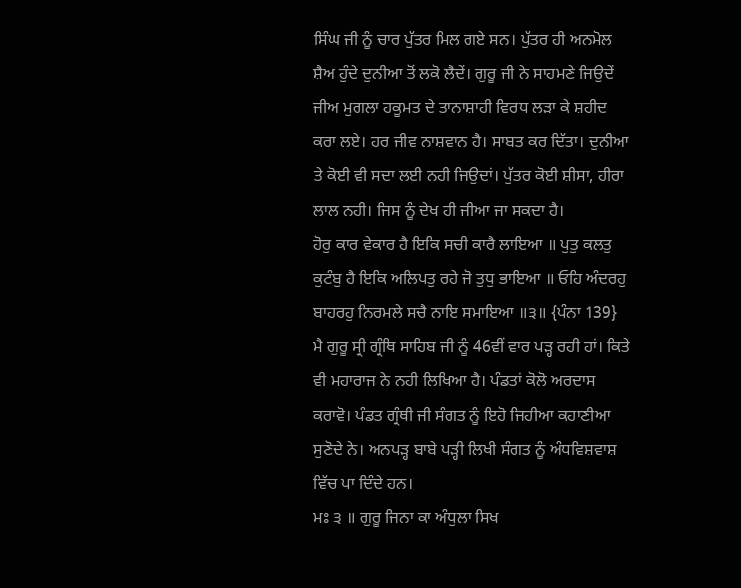ਸਿੰਘ ਜੀ ਨੂੰ ਚਾਰ ਪੁੱਤਰ ਮਿਲ ਗਏ ਸਨ। ਪੁੱਤਰ ਹੀ ਅਨਮੋਲ ਸ਼ੈਅ ਹੁੰਦੇ ਦੁਨੀਆ ਤੋਂ ਲਕੋ ਲੈਦੇਂ। ਗੁਰੂ ਜੀ ਨੇ ਸਾਹਮਣੇ ਜਿਉਦੇਂ ਜੀਅ ਮੁਗਲਾ ਹਕੂਮਤ ਦੇ ਤਾਨਾਸ਼ਾਹੀ ਵਿਰਧ ਲੜਾ ਕੇ ਸ਼ਹੀਦ ਕਰਾ ਲਏ। ਹਰ ਜੀਵ ਨਾਸ਼ਵਾਨ ਹੈ। ਸਾਬਤ ਕਰ ਦਿੱਤਾ। ਦੁਨੀਆ ਤੇ ਕੋਈ ਵੀ ਸਦਾ ਲਈ ਨਹੀ ਜਿਉਦਾਂ। ਪੁੱਤਰ ਕੋਈ ਸ਼ੀਸਾ, ਹੀਰਾ ਲਾਲ ਨਹੀ। ਜਿਸ ਨੂੰ ਦੇਖ ਹੀ ਜੀਆ ਜਾ ਸਕਦਾ ਹੈ।
ਹੋਰੁ ਕਾਰ ਵੇਕਾਰ ਹੈ ਇਕਿ ਸਚੀ ਕਾਰੈ ਲਾਇਆ ॥ ਪੁਤੁ ਕਲਤੁ ਕੁਟੰਬੁ ਹੈ ਇਕਿ ਅਲਿਪਤੁ ਰਹੇ ਜੋ ਤੁਧੁ ਭਾਇਆ ॥ ਓਹਿ ਅੰਦਰਹੁ ਬਾਹਰਹੁ ਨਿਰਮਲੇ ਸਚੈ ਨਾਇ ਸਮਾਇਆ ॥੩॥ {ਪੰਨਾ 139}
ਮੈ ਗੁਰੂ ਸ੍ਰੀ ਗ੍ਰੰਥਿ ਸਾਹਿਬ ਜੀ ਨੂੰ 46ਵੀਂ ਵਾਰ ਪੜ੍ਹ ਰਹੀ ਹਾਂ। ਕਿਤੇ ਵੀ ਮਹਾਰਾਜ ਨੇ ਨਹੀ ਲਿਖਿਆ ਹੈ। ਪੰਡਤਾਂ ਕੋਲੋ ਅਰਦਾਸ ਕਰਾਵੋ। ਪੰਡਤ ਗ੍ਰੰਥੀ ਜੀ ਸੰਗਤ ਨੂੰ ਇਹੋ ਜਿਹੀਆ ਕਹਾਣੀਆ ਸੁਣੋਦੇ ਨੇ। ਅਨਪੜ੍ਹ ਬਾਬੇ ਪੜ੍ਹੀ ਲਿਖੀ ਸੰਗਤ ਨੂੰ ਅੰਧਵਿਸ਼ਵਾਸ਼ ਵਿੱਚ ਪਾ ਦਿੰਦੇ ਹਨ।
ਮਃ ੩ ॥ ਗੁਰੂ ਜਿਨਾ ਕਾ ਅੰਧੁਲਾ ਸਿਖ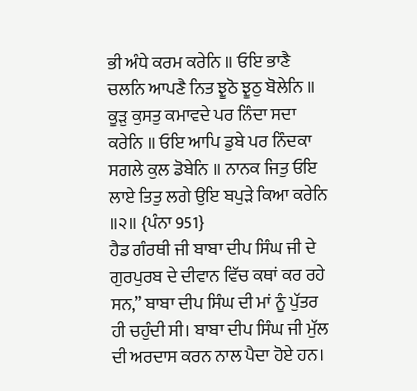ਭੀ ਅੰਧੇ ਕਰਮ ਕਰੇਨਿ ॥ ਓਇ ਭਾਣੈ ਚਲਨਿ ਆਪਣੈ ਨਿਤ ਝੂਠੋ ਝੂਠੁ ਬੋਲੇਨਿ ॥ ਕੂੜੁ ਕੁਸਤੁ ਕਮਾਵਦੇ ਪਰ ਨਿੰਦਾ ਸਦਾ ਕਰੇਨਿ ॥ ਓਇ ਆਪਿ ਡੁਬੇ ਪਰ ਨਿੰਦਕਾ ਸਗਲੇ ਕੁਲ ਡੋਬੇਨਿ ॥ ਨਾਨਕ ਜਿਤੁ ਓਇ ਲਾਏ ਤਿਤੁ ਲਗੇ ਉਇ ਬਪੁੜੇ ਕਿਆ ਕਰੇਨਿ ॥੨॥ {ਪੰਨਾ 951}
ਹੈਡ ਗੰਰਥੀ ਜੀ ਬਾਬਾ ਦੀਪ ਸਿੰਘ ਜੀ ਦੇ ਗੁਰਪੁਰਬ ਦੇ ਦੀਵਾਨ ਵਿੱਚ ਕਥਾਂ ਕਰ ਰਹੇ ਸਨ,” ਬਾਬਾ ਦੀਪ ਸਿੰਘ ਦੀ ਮਾਂ ਨੂੰ ਪੁੱਤਰ ਹੀ ਚਹੁੰਦੀ ਸੀ। ਬਾਬਾ ਦੀਪ ਸਿੰਘ ਜੀ ਮੁੱਲ ਦੀ ਅਰਦਾਸ ਕਰਨ ਨਾਲ ਪੈਦਾ ਹੋਏ ਹਨ।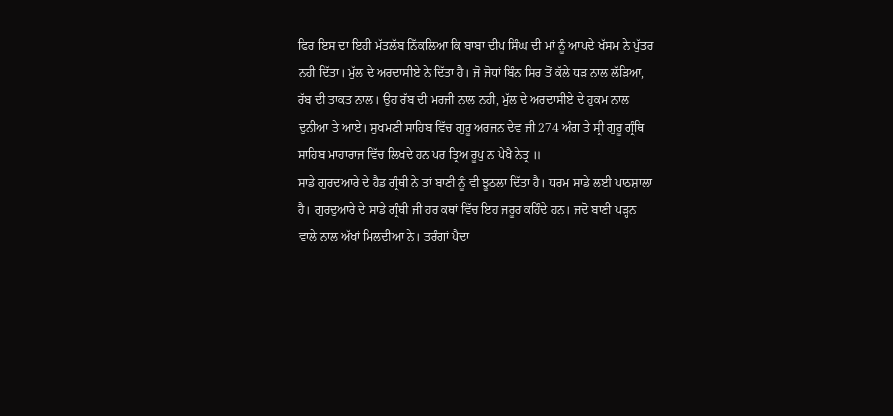ਫਿਰ ਇਸ ਦਾ ਇਹੀ ਮੱਤਲੱਬ ਨਿੱਕਲਿਆ ਕਿ ਬਾਬਾ ਦੀਪ ਸਿੰਘ ਦੀ ਮਾਂ ਨੂੰ ਆਪਦੇ ਖੱਸਮ ਨੇ ਪੁੱਤਰ ਨਹੀ ਦਿੱਤਾ। ਮੁੱਲ ਦੇ ਅਰਦਾਸੀਏ ਨੇ ਦਿੱਤਾ ਹੈ। ਜੋ ਜੋਧਾਂ ਬਿੰਨ ਸਿਰ ਤੋਂ ਕੱਲੇ ਧੜ ਨਾਲ ਲੱੜਿਆ, ਰੱਬ ਦੀ ਤਾਕਤ ਨਾਲ। ਉਹ ਰੱਬ ਦੀ ਮਰਜੀ ਨਾਲ ਨਹੀ, ਮੁੱਲ ਦੇ ਅਰਦਾਸੀਏ ਦੇ ਹੁਕਮ ਨਾਲ ਦੁਨੀਆ ਤੇ ਆਏ। ਸੁਖਮਣੀ ਸਾਹਿਬ ਵਿੱਚ ਗੁਰੂ ਅਰਜਨ ਦੇਵ ਜੀ 274 ਅੰਗ ਤੇ ਸ੍ਰੀ ਗੁਰੂ ਗ੍ਰੰਥਿ ਸਾਹਿਬ ਮਾਹਾਰਾਜ ਵਿੱਚ ਲਿਖਦੇ ਹਨ ਪਰ ਤ੍ਰਿਅ ਰੂਪੁ ਨ ਪੇਖੈ ਨੇਤ੍ਰ ॥
ਸਾਡੇ ਗੁਰਦਆਰੇ ਦੇ ਹੈਡ ਗ੍ਰੰਥੀ ਨੇ ਤਾਂ ਬਾਣੀ ਨੂੰ ਵੀ ਝੂਠਲਾ ਦਿੱਤਾ ਹੈ। ਧਰਮ ਸਾਡੇ ਲਈ ਪਾਠਸ਼ਾਲਾ ਹੈ। ਗੁਰਦੁਆਰੇ ਦੇ ਸਾਡੇ ਗ੍ਰੰਥੀ ਜੀ ਹਰ ਕਥਾਂ ਵਿੱਚ ਇਹ ਜਰੂਰ ਕਹਿੰਦੇ ਹਨ। ਜਦੋ ਬਾਣੀ ਪੜ੍ਹਨ ਵਾਲੇ ਨਾਲ ਅੱਖਾਂ ਮਿਲਦੀਆ ਨੇ। ਤਰੰਗਾਂ ਪੈਦਾ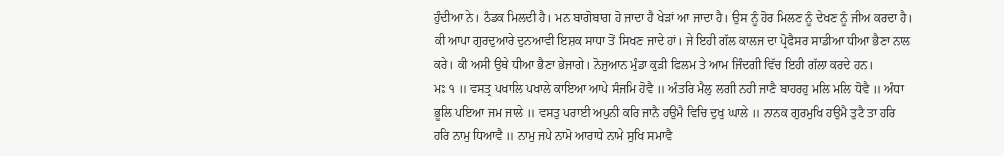ਹੁੰਦੀਆ ਨੇ। ਠੰਡਕ ਮਿਲਦੀ ਹੈ। ਮਨ ਬਾਗੋਬਾਗ ਹੋ ਜਾਦਾ ਹੈ ਖੇੜਾਂ ਆ ਜਾਦਾ ਹੈ। ਉਸ ਨੂੰ ਹੋਰ ਮਿਲਣ ਨੂੰ ਦੇਖਣ ਨੂੰ ਜੀਅ ਕਰਦਾ ਹੈ। ਕੀ ਆਪਾ ਗੁਰਦੁਆਰੇ ਦੁਨਆਵੀ ਇਸ਼ਕ ਸਾਧਾ ਤੋਂ ਸਿਖਣ ਜਾਦੇ ਹਾਂ। ਜੇ ਇਹੀ ਗੱਲ ਕਾਲਜ ਦਾ ਪ੍ਰੋਫੈਸਰ ਸਾਡੀਆ ਧੀਆ ਭੈਣਾ ਨਾਲ ਕਰੇ। ਕੀ ਅਸੀ ਉਥੇ ਧੀਆ ਭੈਣਾ ਭੇਜਾਗੇ। ਨੋਜੁਆਨ ਮੁੰਡਾ ਕੁੜੀ ਫਿਲਮ ਤੇ ਆਮ ਜਿੰਦਗੀ ਵਿੱਚ ਇਹੀ ਗੱਲਾ ਕਰਦੇ ਹਨ।
ਮਃ ੧ ॥ ਵਸਤ੍ਰ ਪਖਾਲਿ ਪਖਾਲੇ ਕਾਇਆ ਆਪੇ ਸੰਜਮਿ ਹੋਵੈ ॥ ਅੰਤਰਿ ਮੈਲੁ ਲਗੀ ਨਹੀ ਜਾਣੈ ਬਾਹਰਹੁ ਮਲਿ ਮਲਿ ਧੋਵੈ ॥ ਅੰਧਾ ਭੂਲਿ ਪਇਆ ਜਮ ਜਾਲੇ ॥ ਵਸਤੁ ਪਰਾਈ ਅਪੁਨੀ ਕਰਿ ਜਾਨੈ ਹਉਮੈ ਵਿਚਿ ਦੁਖੁ ਘਾਲੇ ॥ ਨਾਨਕ ਗੁਰਮੁਖਿ ਹਉਮੈ ਤੁਟੈ ਤਾ ਹਰਿ ਹਰਿ ਨਾਮੁ ਧਿਆਵੈ ॥ ਨਾਮੁ ਜਪੇ ਨਾਮੋ ਆਰਾਧੇ ਨਾਮੇ ਸੁਖਿ ਸਮਾਵੈ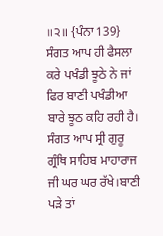॥੨॥ {ਪੰਨਾ 139}
ਸੰਗਤ ਆਪ ਹੀ ਫੈਸਲਾ ਕਰੇ ਪਖੰਡੀ ਝੂਠੇ ਨੇ ਜਾਂ ਫਿਰ ਬਾਣੀ ਪਖੰਡੀਆ ਬਾਰੇ ਝੂਠ ਕਹਿ ਰਹੀ ਹੈ। ਸੰਗਤ ਆਪ ਸ੍ਰੀ ਗੁਰੂ ਗ੍ਰੰਥਿ ਸਾਹਿਬ ਮਾਹਾਰਾਜ ਜੀ ਘਰ ਘਰ ਰੱਖੇ।ਬਾਣੀ ਪੜੇ ਤਾਂ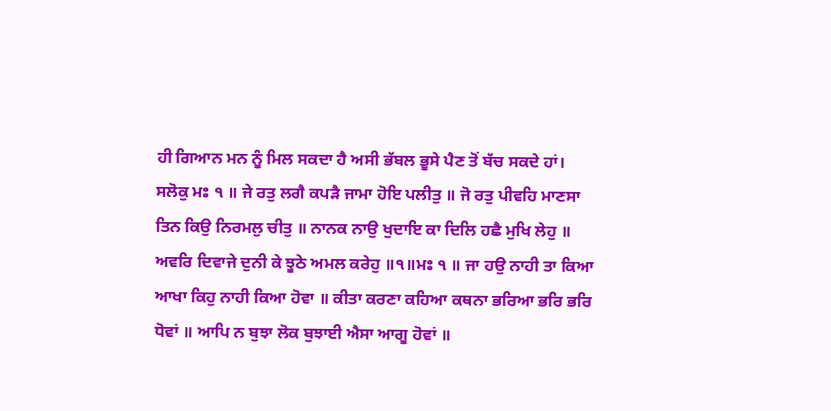ਹੀ ਗਿਆਨ ਮਨ ਨੂੰ ਮਿਲ ਸਕਦਾ ਹੈ ਅਸੀ ਭੱਬਲ ਭੂਸੇ ਪੈਣ ਤੋਂ ਬੱਚ ਸਕਦੇ ਹਾਂ।
ਸਲੋਕੁ ਮਃ ੧ ॥ ਜੇ ਰਤੁ ਲਗੈ ਕਪੜੈ ਜਾਮਾ ਹੋਇ ਪਲੀਤੁ ॥ ਜੋ ਰਤੁ ਪੀਵਹਿ ਮਾਣਸਾ ਤਿਨ ਕਿਉ ਨਿਰਮਲੁ ਚੀਤੁ ॥ ਨਾਨਕ ਨਾਉ ਖੁਦਾਇ ਕਾ ਦਿਲਿ ਹਛੈ ਮੁਖਿ ਲੇਹੁ ॥ ਅਵਰਿ ਦਿਵਾਜੇ ਦੁਨੀ ਕੇ ਝੂਠੇ ਅਮਲ ਕਰੇਹੁ ॥੧॥ਮਃ ੧ ॥ ਜਾ ਹਉ ਨਾਹੀ ਤਾ ਕਿਆ ਆਖਾ ਕਿਹੁ ਨਾਹੀ ਕਿਆ ਹੋਵਾ ॥ ਕੀਤਾ ਕਰਣਾ ਕਹਿਆ ਕਥਨਾ ਭਰਿਆ ਭਰਿ ਭਰਿ ਧੋਵਾਂ ॥ ਆਪਿ ਨ ਬੁਝਾ ਲੋਕ ਬੁਝਾਈ ਐਸਾ ਆਗੂ ਹੋਵਾਂ ॥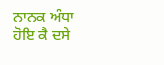ਨਾਨਕ ਅੰਧਾ ਹੋਇ ਕੈ ਦਸੇ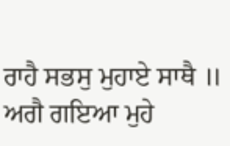ਰਾਹੈ ਸਭਸੁ ਮੁਹਾਏ ਸਾਥੈ ॥ ਅਗੈ ਗਇਆ ਮੁਹੇ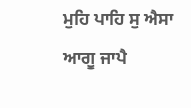ਮੁਹਿ ਪਾਹਿ ਸੁ ਐਸਾ ਆਗੂ ਜਾਪੈ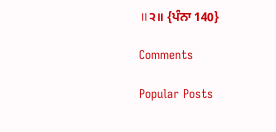॥੨॥ {ਪੰਨਾ 140}

Comments

Popular Posts